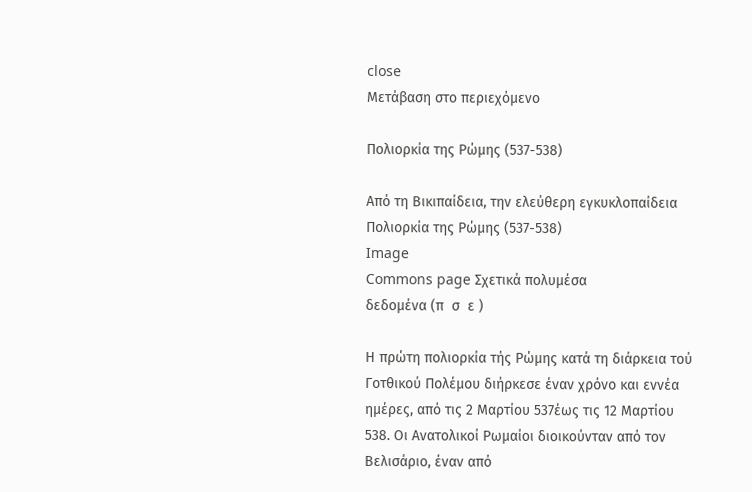close
Μετάβαση στο περιεχόμενο

Πολιορκία της Ρώμης (537-538)

Από τη Βικιπαίδεια, την ελεύθερη εγκυκλοπαίδεια
Πολιορκία της Ρώμης (537-538)
Image
Commons page Σχετικά πολυμέσα
δεδομένα (π  σ  ε )

Η πρώτη πολιορκία τής Ρώμης κατά τη διάρκεια τού Γοτθικού Πολέμου διήρκεσε έναν χρόνο και εννέα ημέρες, από τις 2 Μαρτίου 537έως τις 12 Μαρτίου 538. Οι Ανατολικοί Ρωμαίοι διοικούνταν από τον Βελισάριο, έναν από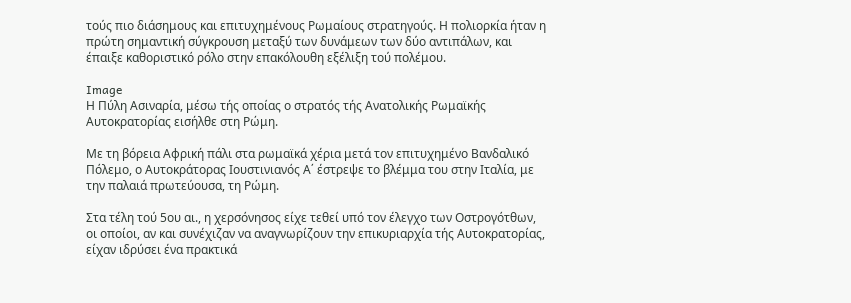τούς πιο διάσημους και επιτυχημένους Ρωμαίους στρατηγούς. Η πολιορκία ήταν η πρώτη σημαντική σύγκρουση μεταξύ των δυνάμεων των δύο αντιπάλων, και έπαιξε καθοριστικό ρόλο στην επακόλουθη εξέλιξη τού πολέμου.

Image
Η Πύλη Ασιναρία, μέσω τής οποίας ο στρατός τής Ανατολικής Ρωμαϊκής Αυτοκρατορίας εισήλθε στη Ρώμη.

Με τη βόρεια Αφρική πάλι στα ρωμαϊκά χέρια μετά τον επιτυχημένο Βανδαλικό Πόλεμο, ο Αυτοκράτορας Ιουστινιανός Α΄ έστρεψε το βλέμμα του στην Ιταλία, με την παλαιά πρωτεύουσα, τη Ρώμη.

Στα τέλη τού 5ου αι., η χερσόνησος είχε τεθεί υπό τον έλεγχο των Οστρογότθων, οι οποίοι, αν και συνέχιζαν να αναγνωρίζουν την επικυριαρχία τής Αυτοκρατορίας, είχαν ιδρύσει ένα πρακτικά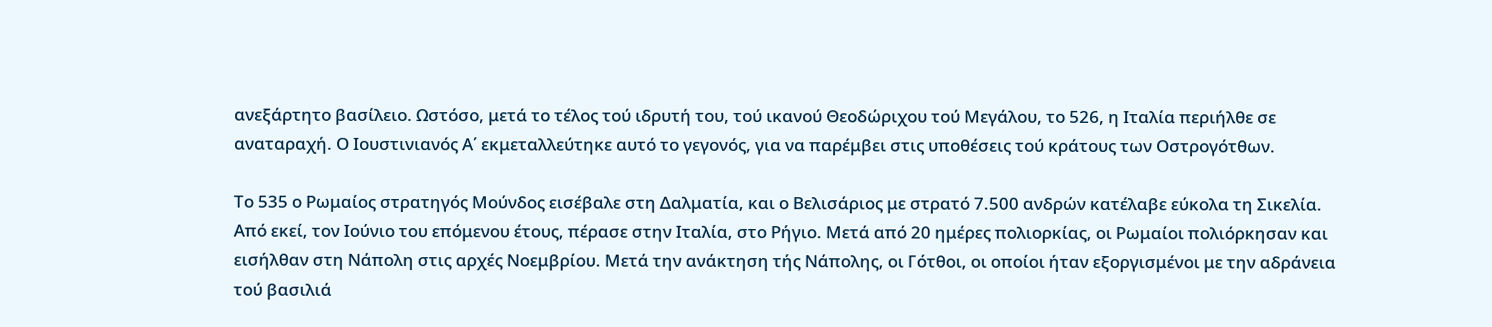ανεξάρτητο βασίλειο. Ωστόσο, μετά το τέλος τού ιδρυτή του, τού ικανού Θεοδώριχου τού Μεγάλου, το 526, η Ιταλία περιήλθε σε αναταραχή. Ο Ιουστινιανός Α΄ εκμεταλλεύτηκε αυτό το γεγονός, για να παρέμβει στις υποθέσεις τού κράτους των Οστρογότθων.

Το 535 ο Ρωμαίος στρατηγός Μούνδος εισέβαλε στη Δαλματία, και ο Βελισάριος με στρατό 7.500 ανδρών κατέλαβε εύκολα τη Σικελία. Από εκεί, τον Ιούνιο του επόμενου έτους, πέρασε στην Ιταλία, στο Ρήγιο. Μετά από 20 ημέρες πολιορκίας, οι Ρωμαίοι πολιόρκησαν και εισήλθαν στη Νάπολη στις αρχές Νοεμβρίου. Μετά την ανάκτηση τής Νάπολης, οι Γότθοι, οι οποίοι ήταν εξοργισμένοι με την αδράνεια τού βασιλιά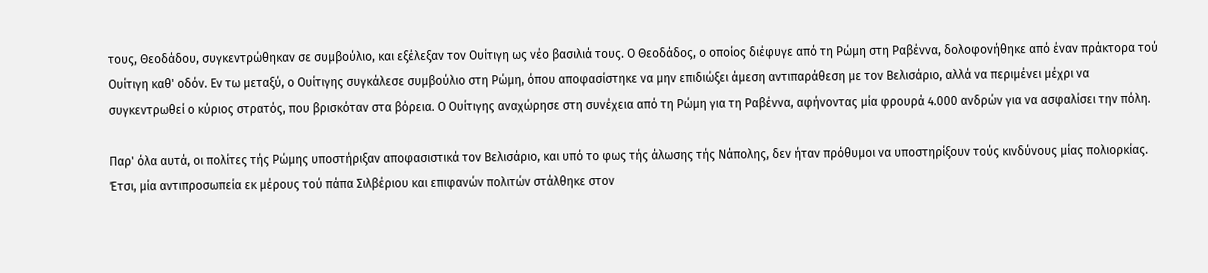τους, Θεοδάδου, συγκεντρώθηκαν σε συμβούλιο, και εξέλεξαν τον Ουίτιγη ως νέο βασιλιά τους. Ο Θεοδάδος, ο οποίος διέφυγε από τη Ρώμη στη Ραβέννα, δολοφονήθηκε από έναν πράκτορα τού Ουίτιγη καθ' οδόν. Εν τω μεταξύ, ο Ουίτιγης συγκάλεσε συμβούλιο στη Ρώμη, όπου αποφασίστηκε να μην επιδιώξει άμεση αντιπαράθεση με τον Βελισάριο, αλλά να περιμένει μέχρι να συγκεντρωθεί ο κύριος στρατός, που βρισκόταν στα βόρεια. Ο Ουίτιγης αναχώρησε στη συνέχεια από τη Ρώμη για τη Ραβέννα, αφήνοντας μία φρουρά 4.000 ανδρών για να ασφαλίσει την πόλη.

Παρ' όλα αυτά, οι πολίτες τής Ρώμης υποστήριξαν αποφασιστικά τον Βελισάριο, και υπό το φως τής άλωσης τής Νάπολης, δεν ήταν πρόθυμοι να υποστηρίξουν τούς κινδύνους μίας πολιορκίας. Έτσι, μία αντιπροσωπεία εκ μέρους τού πάπα Σιλβέριου και επιφανών πολιτών στάλθηκε στον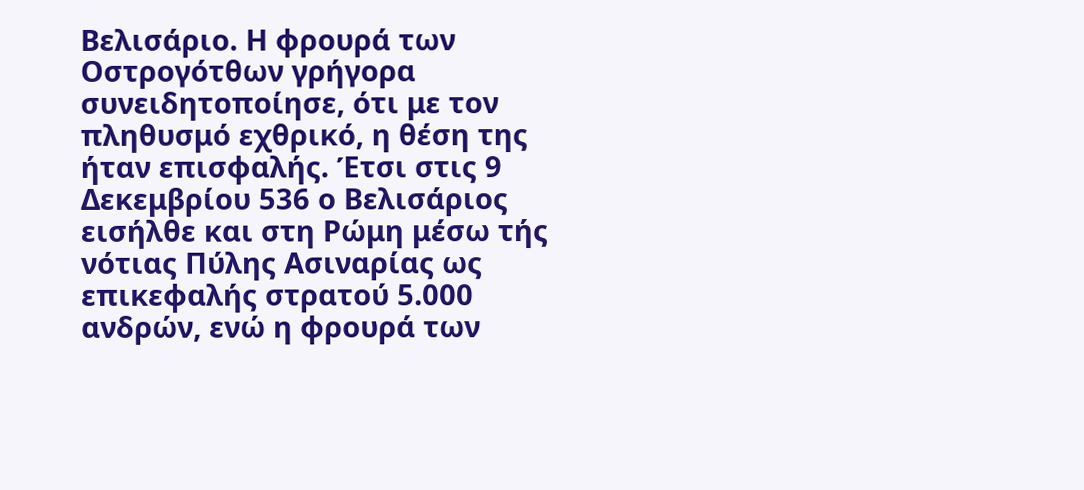Βελισάριο. Η φρουρά των Οστρογότθων γρήγορα συνειδητοποίησε, ότι με τον πληθυσμό εχθρικό, η θέση της ήταν επισφαλής. Έτσι στις 9 Δεκεμβρίου 536 ο Βελισάριος εισήλθε και στη Ρώμη μέσω τής νότιας Πύλης Ασιναρίας ως επικεφαλής στρατού 5.000 ανδρών, ενώ η φρουρά των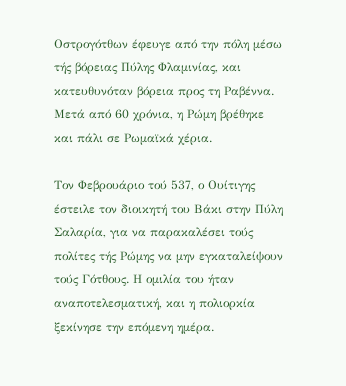Οστρογότθων έφευγε από την πόλη μέσω τής βόρειας Πύλης Φλαμινίας, και κατευθυνόταν βόρεια προς τη Ραβέννα. Μετά από 60 χρόνια, η Ρώμη βρέθηκε και πάλι σε Ρωμαϊκά χέρια.

Τον Φεβρουάριο τού 537, ο Ουίτιγης έστειλε τον διοικητή του Βάκι στην Πύλη Σαλαρία, για να παρακαλέσει τούς πολίτες τής Ρώμης να μην εγκαταλείψουν τούς Γότθους. Η ομιλία του ήταν αναποτελεσματική, και η πολιορκία ξεκίνησε την επόμενη ημέρα.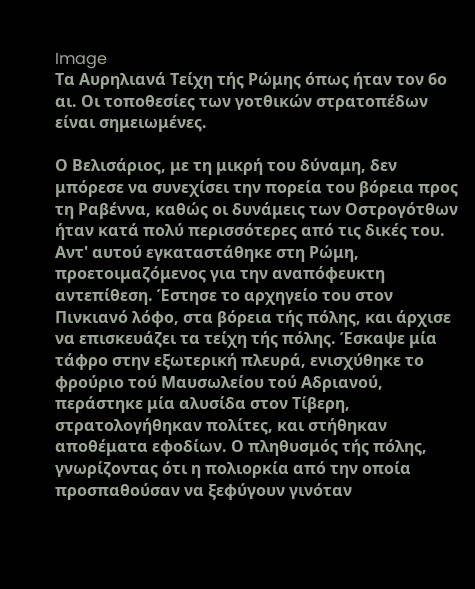Image
Τα Αυρηλιανά Τείχη τής Ρώμης όπως ήταν τον 6ο αι. Οι τοποθεσίες των γοτθικών στρατοπέδων είναι σημειωμένες.

Ο Βελισάριος, με τη μικρή του δύναμη, δεν μπόρεσε να συνεχίσει την πορεία του βόρεια προς τη Ραβέννα, καθώς οι δυνάμεις των Οστρογότθων ήταν κατά πολύ περισσότερες από τις δικές του. Αντ' αυτού εγκαταστάθηκε στη Ρώμη, προετοιμαζόμενος για την αναπόφευκτη αντεπίθεση. Έστησε το αρχηγείο του στον Πινκιανό λόφο, στα βόρεια τής πόλης, και άρχισε να επισκευάζει τα τείχη τής πόλης. Έσκαψε μία τάφρο στην εξωτερική πλευρά, ενισχύθηκε το φρούριο τού Μαυσωλείου τού Αδριανού, περάστηκε μία αλυσίδα στον Τίβερη, στρατολογήθηκαν πολίτες, και στήθηκαν αποθέματα εφοδίων. Ο πληθυσμός τής πόλης, γνωρίζοντας ότι η πολιορκία από την οποία προσπαθούσαν να ξεφύγουν γινόταν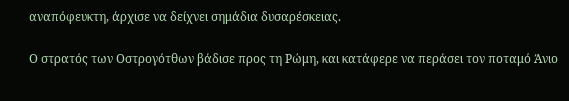αναπόφευκτη, άρχισε να δείχνει σημάδια δυσαρέσκειας.

Ο στρατός των Οστρογότθων βάδισε προς τη Ρώμη, και κατάφερε να περάσει τον ποταμό Άνιο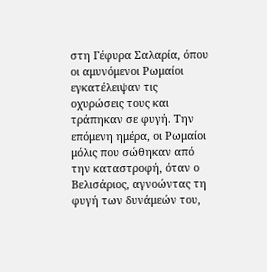στη Γέφυρα Σαλαρία, όπου οι αμυνόμενοι Ρωμαίοι εγκατέλειψαν τις οχυρώσεις τους και τράπηκαν σε φυγή. Την επόμενη ημέρα, οι Ρωμαίοι μόλις που σώθηκαν από την καταστροφή, όταν ο Βελισάριος, αγνοώντας τη φυγή των δυνάμεών του,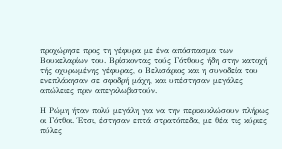προχώρησε προς τη γέφυρα με ένα απόσπασμα των Βουκελαρίων του. Βρίσκοντας τούς Γότθους ήδη στην κατοχή τής οχυρωμένης γέφυρας, ο Βελισάριος και η συνοδεία του ενεπλάκησαν σε σφοδρή μάχη, και υπέστησαν μεγάλες απώλειες πριν απεγκλωβιστούν.

Η Ρώμη ήταν πολύ μεγάλη για να την περικυκλώσουν πλήρως οι Γότθοι. Έτσι, έστησαν επτά στρατόπεδα, με θέα τις κύριες πύλες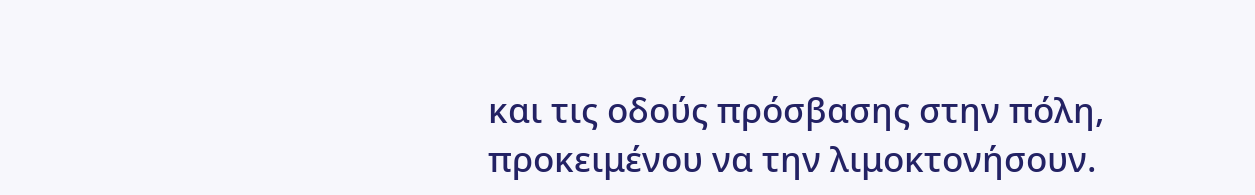και τις οδούς πρόσβασης στην πόλη, προκειμένου να την λιμοκτονήσουν.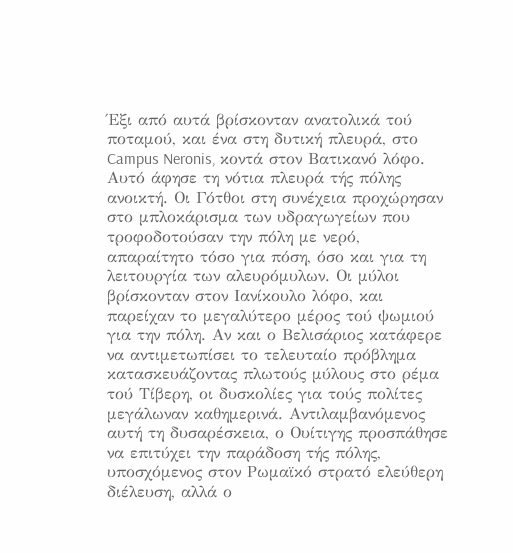Έξι από αυτά βρίσκονταν ανατολικά τού ποταμού, και ένα στη δυτική πλευρά, στο Campus Neronis, κοντά στον Βατικανό λόφο. Αυτό άφησε τη νότια πλευρά τής πόλης ανοικτή. Οι Γότθοι στη συνέχεια προχώρησαν στο μπλοκάρισμα των υδραγωγείων που τροφοδοτούσαν την πόλη με νερό, απαραίτητο τόσο για πόση, όσο και για τη λειτουργία των αλευρόμυλων. Οι μύλοι βρίσκονταν στον Ιανίκουλο λόφο, και παρείχαν το μεγαλύτερο μέρος τού ψωμιού για την πόλη. Αν και ο Βελισάριος κατάφερε να αντιμετωπίσει το τελευταίο πρόβλημα κατασκευάζοντας πλωτούς μύλους στο ρέμα τού Τίβερη, οι δυσκολίες για τούς πολίτες μεγάλωναν καθημερινά. Αντιλαμβανόμενος αυτή τη δυσαρέσκεια, ο Ουίτιγης προσπάθησε να επιτύχει την παράδοση τής πόλης, υποσχόμενος στον Ρωμαϊκό στρατό ελεύθερη διέλευση, αλλά ο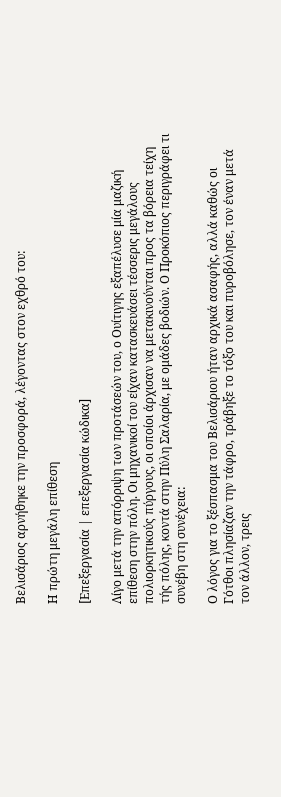Βελισάριος αρνήθηκε την προσφορά, λέγοντας στον εχθρό του:

Η πρώτη μεγάλη επίθεση

[Επεξεργασία | επεξεργασία κώδικα]

Λίγο μετά την απόρριψη των προτάσεών του, ο Ουίτιγης εξαπέλυσε μία μαζική επίθεση στην πόλη. Οι μηχανικοί του είχαν κατασκευάσει τέσσερις μεγάλους πολιορκητικούς πύργους, οι οποίοι άρχισαν να μετακινούνται προς τα βόρεια τείχη τής πόλης, κοντά στην Πύλη Σαλαρία, με ομάδες βοδιών. Ο Προκόπιος περιγράφει τι συνέβη στη συνέχεια:

Ο λόγος για το ξέσπασμα του Βελισάριου ήταν αρχικά ασαφής, αλλά καθώς οι Γότθοι πλησίαζαν την τάφρο, τράβηξε το τόξο του και πυροβόλησε, τον έναν μετά τον άλλον, τρεις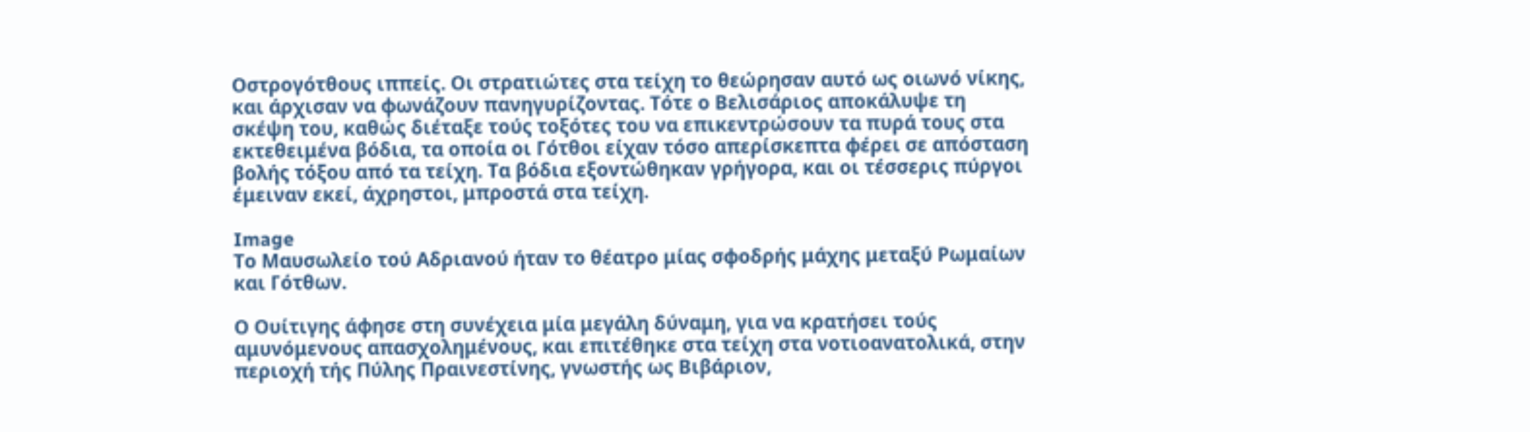Οστρογότθους ιππείς. Οι στρατιώτες στα τείχη το θεώρησαν αυτό ως οιωνό νίκης, και άρχισαν να φωνάζουν πανηγυρίζοντας. Τότε ο Βελισάριος αποκάλυψε τη σκέψη του, καθώς διέταξε τούς τοξότες του να επικεντρώσουν τα πυρά τους στα εκτεθειμένα βόδια, τα οποία οι Γότθοι είχαν τόσο απερίσκεπτα φέρει σε απόσταση βολής τόξου από τα τείχη. Τα βόδια εξοντώθηκαν γρήγορα, και οι τέσσερις πύργοι έμειναν εκεί, άχρηστοι, μπροστά στα τείχη.

Image
Το Μαυσωλείο τού Αδριανού ήταν το θέατρο μίας σφοδρής μάχης μεταξύ Ρωμαίων και Γότθων.

Ο Ουίτιγης άφησε στη συνέχεια μία μεγάλη δύναμη, για να κρατήσει τούς αμυνόμενους απασχολημένους, και επιτέθηκε στα τείχη στα νοτιοανατολικά, στην περιοχή τής Πύλης Πραινεστίνης, γνωστής ως Βιβάριον,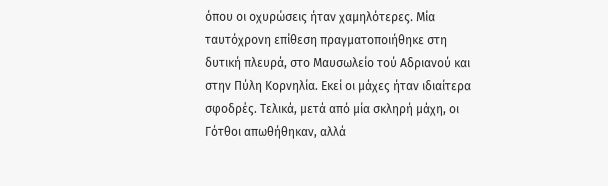όπου οι οχυρώσεις ήταν χαμηλότερες. Μία ταυτόχρονη επίθεση πραγματοποιήθηκε στη δυτική πλευρά, στο Μαυσωλείο τού Αδριανού και στην Πύλη Κορνηλία. Εκεί οι μάχες ήταν ιδιαίτερα σφοδρές. Τελικά, μετά από μία σκληρή μάχη, οι Γότθοι απωθήθηκαν, αλλά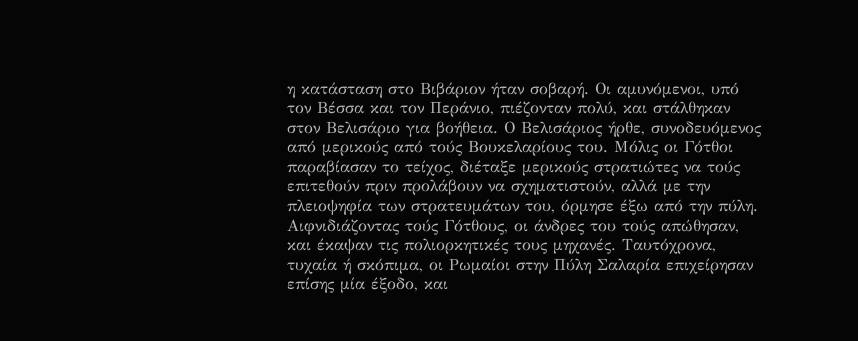η κατάσταση στο Βιβάριον ήταν σοβαρή. Οι αμυνόμενοι, υπό τον Βέσσα και τον Περάνιο, πιέζονταν πολύ, και στάλθηκαν στον Βελισάριο για βοήθεια. Ο Βελισάριος ήρθε, συνοδευόμενος από μερικούς από τούς Βουκελαρίους του. Μόλις οι Γότθοι παραβίασαν το τείχος, διέταξε μερικούς στρατιώτες να τούς επιτεθούν πριν προλάβουν να σχηματιστούν, αλλά με την πλειοψηφία των στρατευμάτων του, όρμησε έξω από την πύλη. Αιφνιδιάζοντας τούς Γότθους, οι άνδρες του τούς απώθησαν, και έκαψαν τις πολιορκητικές τους μηχανές. Ταυτόχρονα, τυχαία ή σκόπιμα, οι Ρωμαίοι στην Πύλη Σαλαρία επιχείρησαν επίσης μία έξοδο, και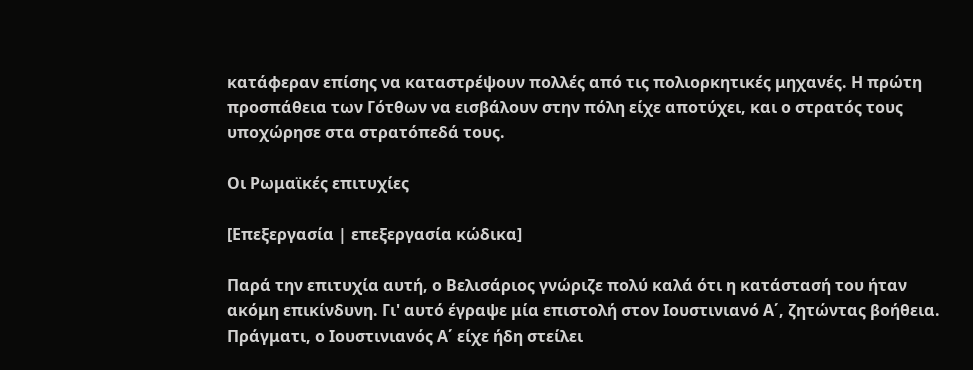κατάφεραν επίσης να καταστρέψουν πολλές από τις πολιορκητικές μηχανές. Η πρώτη προσπάθεια των Γότθων να εισβάλουν στην πόλη είχε αποτύχει, και ο στρατός τους υποχώρησε στα στρατόπεδά τους.

Οι Ρωμαϊκές επιτυχίες

[Επεξεργασία | επεξεργασία κώδικα]

Παρά την επιτυχία αυτή, ο Βελισάριος γνώριζε πολύ καλά ότι η κατάστασή του ήταν ακόμη επικίνδυνη. Γι' αυτό έγραψε μία επιστολή στον Ιουστινιανό Α΄, ζητώντας βοήθεια. Πράγματι, ο Ιουστινιανός Α΄ είχε ήδη στείλει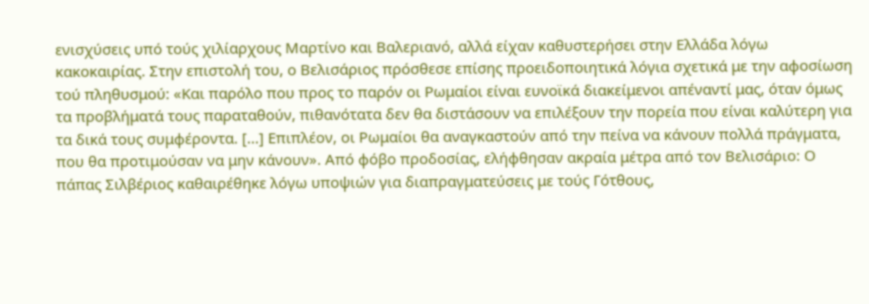ενισχύσεις υπό τούς χιλίαρχους Μαρτίνο και Βαλεριανό, αλλά είχαν καθυστερήσει στην Ελλάδα λόγω κακοκαιρίας. Στην επιστολή του, ο Βελισάριος πρόσθεσε επίσης προειδοποιητικά λόγια σχετικά με την αφοσίωση τού πληθυσμού: «Και παρόλο που προς το παρόν οι Ρωμαίοι είναι ευνοϊκά διακείμενοι απέναντί μας, όταν όμως τα προβλήματά τους παραταθούν, πιθανότατα δεν θα διστάσουν να επιλέξουν την πορεία που είναι καλύτερη για τα δικά τους συμφέροντα. [...] Επιπλέον, οι Ρωμαίοι θα αναγκαστούν από την πείνα να κάνουν πολλά πράγματα, που θα προτιμούσαν να μην κάνουν». Από φόβο προδοσίας, ελήφθησαν ακραία μέτρα από τον Βελισάριο: Ο πάπας Σιλβέριος καθαιρέθηκε λόγω υποψιών για διαπραγματεύσεις με τούς Γότθους,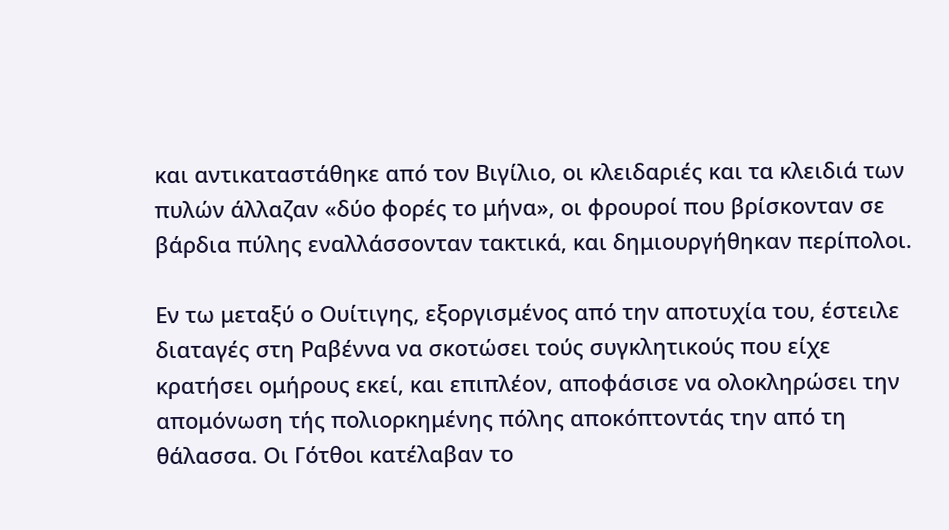και αντικαταστάθηκε από τον Βιγίλιο, οι κλειδαριές και τα κλειδιά των πυλών άλλαζαν «δύο φορές το μήνα», οι φρουροί που βρίσκονταν σε βάρδια πύλης εναλλάσσονταν τακτικά, και δημιουργήθηκαν περίπολοι.

Εν τω μεταξύ ο Ουίτιγης, εξοργισμένος από την αποτυχία του, έστειλε διαταγές στη Ραβέννα να σκοτώσει τούς συγκλητικούς που είχε κρατήσει ομήρους εκεί, και επιπλέον, αποφάσισε να ολοκληρώσει την απομόνωση τής πολιορκημένης πόλης αποκόπτοντάς την από τη θάλασσα. Οι Γότθοι κατέλαβαν το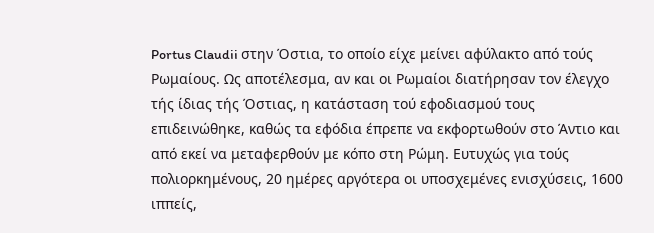Portus Claudii στην Όστια, το οποίο είχε μείνει αφύλακτο από τούς Ρωμαίους. Ως αποτέλεσμα, αν και οι Ρωμαίοι διατήρησαν τον έλεγχο τής ίδιας τής Όστιας, η κατάσταση τού εφοδιασμού τους επιδεινώθηκε, καθώς τα εφόδια έπρεπε να εκφορτωθούν στο Άντιο και από εκεί να μεταφερθούν με κόπο στη Ρώμη. Ευτυχώς για τούς πολιορκημένους, 20 ημέρες αργότερα οι υποσχεμένες ενισχύσεις, 1600 ιππείς,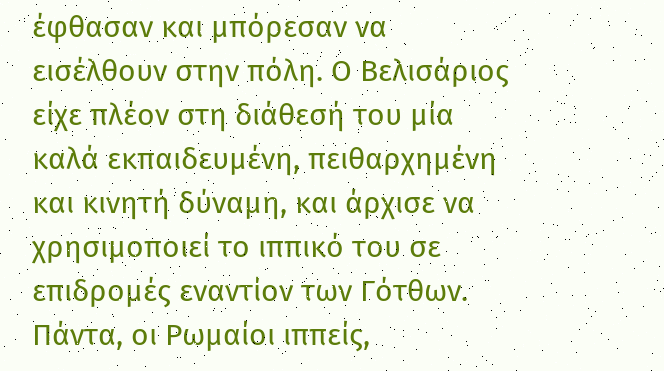έφθασαν και μπόρεσαν να εισέλθουν στην πόλη. Ο Βελισάριος είχε πλέον στη διάθεσή του μία καλά εκπαιδευμένη, πειθαρχημένη και κινητή δύναμη, και άρχισε να χρησιμοποιεί το ιππικό του σε επιδρομές εναντίον των Γότθων. Πάντα, οι Ρωμαίοι ιππείς,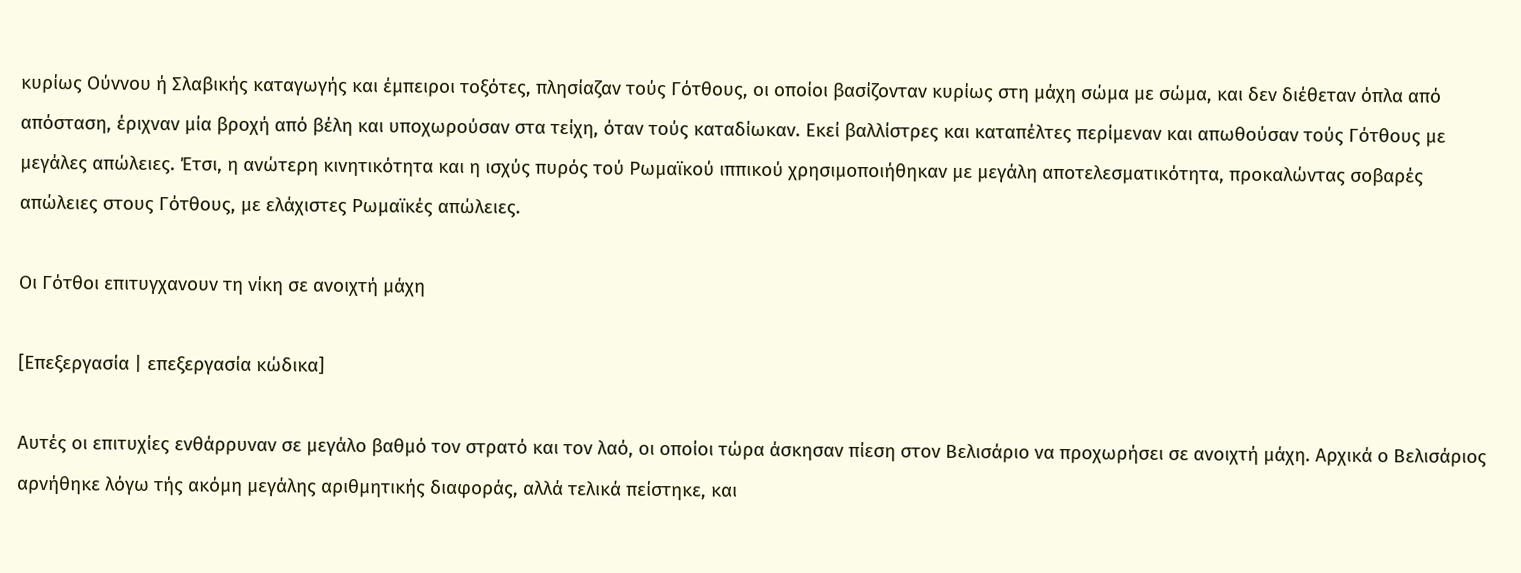κυρίως Ούννου ή Σλαβικής καταγωγής και έμπειροι τοξότες, πλησίαζαν τούς Γότθους, οι οποίοι βασίζονταν κυρίως στη μάχη σώμα με σώμα, και δεν διέθεταν όπλα από απόσταση, έριχναν μία βροχή από βέλη και υποχωρούσαν στα τείχη, όταν τούς καταδίωκαν. Εκεί βαλλίστρες και καταπέλτες περίμεναν και απωθούσαν τούς Γότθους με μεγάλες απώλειες. Έτσι, η ανώτερη κινητικότητα και η ισχύς πυρός τού Ρωμαϊκού ιππικού χρησιμοποιήθηκαν με μεγάλη αποτελεσματικότητα, προκαλώντας σοβαρές απώλειες στους Γότθους, με ελάχιστες Ρωμαϊκές απώλειες.

Οι Γότθοι επιτυγχανουν τη νίκη σε ανοιχτή μάχη

[Επεξεργασία | επεξεργασία κώδικα]

Αυτές οι επιτυχίες ενθάρρυναν σε μεγάλο βαθμό τον στρατό και τον λαό, οι οποίοι τώρα άσκησαν πίεση στον Βελισάριο να προχωρήσει σε ανοιχτή μάχη. Αρχικά ο Βελισάριος αρνήθηκε λόγω τής ακόμη μεγάλης αριθμητικής διαφοράς, αλλά τελικά πείστηκε, και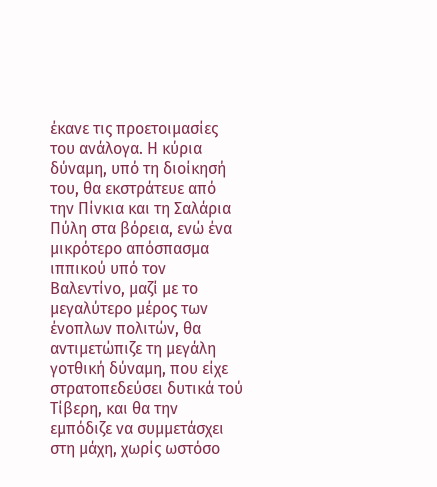έκανε τις προετοιμασίες του ανάλογα. Η κύρια δύναμη, υπό τη διοίκησή του, θα εκστράτευε από την Πίνκια και τη Σαλάρια Πύλη στα βόρεια, ενώ ένα μικρότερο απόσπασμα ιππικού υπό τον Βαλεντίνο, μαζί με το μεγαλύτερο μέρος των ένοπλων πολιτών, θα αντιμετώπιζε τη μεγάλη γοτθική δύναμη, που είχε στρατοπεδεύσει δυτικά τού Τίβερη, και θα την εμπόδιζε να συμμετάσχει στη μάχη, χωρίς ωστόσο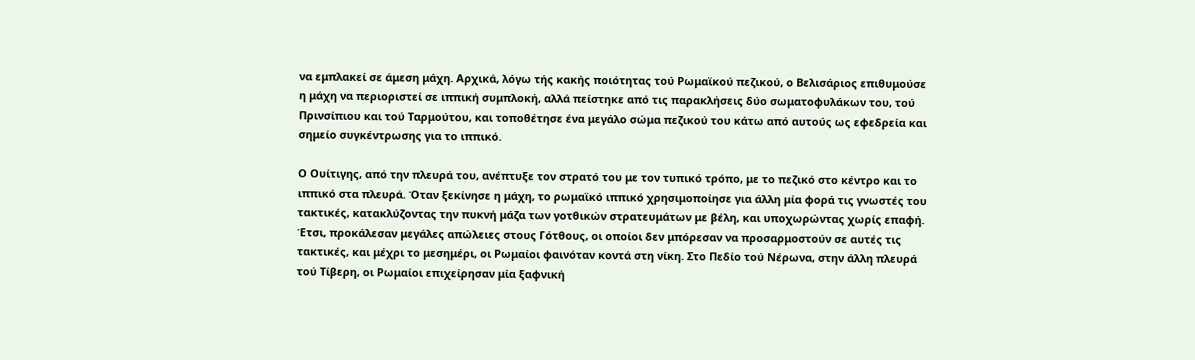να εμπλακεί σε άμεση μάχη. Αρχικά, λόγω τής κακής ποιότητας τού Ρωμαϊκού πεζικού, ο Βελισάριος επιθυμούσε η μάχη να περιοριστεί σε ιππική συμπλοκή, αλλά πείστηκε από τις παρακλήσεις δύο σωματοφυλάκων του, τού Πρινσίπιου και τού Ταρμούτου, και τοποθέτησε ένα μεγάλο σώμα πεζικού του κάτω από αυτούς ως εφεδρεία και σημείο συγκέντρωσης για το ιππικό.

Ο Ουίτιγης, από την πλευρά του, ανέπτυξε τον στρατό του με τον τυπικό τρόπο, με το πεζικό στο κέντρο και το ιππικό στα πλευρά. Όταν ξεκίνησε η μάχη, το ρωμαϊκό ιππικό χρησιμοποίησε για άλλη μία φορά τις γνωστές του τακτικές, κατακλύζοντας την πυκνή μάζα των γοτθικών στρατευμάτων με βέλη, και υποχωρώντας χωρίς επαφή. Έτσι, προκάλεσαν μεγάλες απώλειες στους Γότθους, οι οποίοι δεν μπόρεσαν να προσαρμοστούν σε αυτές τις τακτικές, και μέχρι το μεσημέρι, οι Ρωμαίοι φαινόταν κοντά στη νίκη. Στο Πεδίο τού Νέρωνα, στην άλλη πλευρά τού Τίβερη, οι Ρωμαίοι επιχείρησαν μία ξαφνική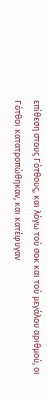επίθεση στους Γότθους, και λόγω τού σοκ και τού μεγάλου αριθμού, οι Γότθοι κατατροπώθηκαν, και κατέφυγαν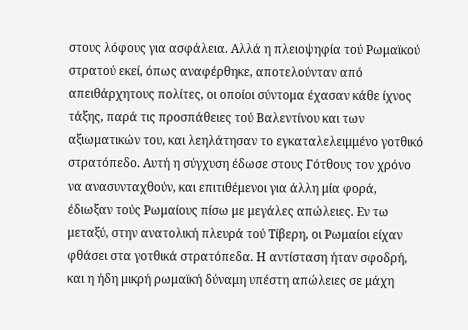στους λόφους για ασφάλεια. Αλλά η πλειοψηφία τού Ρωμαϊκού στρατού εκεί, όπως αναφέρθηκε, αποτελούνταν από απειθάρχητους πολίτες, οι οποίοι σύντομα έχασαν κάθε ίχνος τάξης, παρά τις προσπάθειες τού Βαλεντίνου και των αξιωματικών του, και λεηλάτησαν το εγκαταλελειμμένο γοτθικό στρατόπεδο. Αυτή η σύγχυση έδωσε στους Γότθους τον χρόνο να ανασυνταχθούν, και επιτιθέμενοι για άλλη μία φορά, έδιωξαν τούς Ρωμαίους πίσω με μεγάλες απώλειες. Εν τω μεταξύ, στην ανατολική πλευρά τού Τίβερη, οι Ρωμαίοι είχαν φθάσει στα γοτθικά στρατόπεδα. Η αντίσταση ήταν σφοδρή, και η ήδη μικρή ρωμαϊκή δύναμη υπέστη απώλειες σε μάχη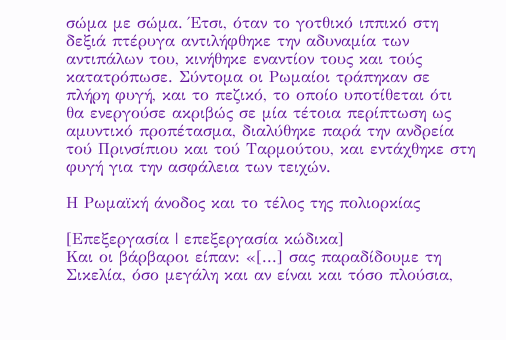σώμα με σώμα. Έτσι, όταν το γοτθικό ιππικό στη δεξιά πτέρυγα αντιλήφθηκε την αδυναμία των αντιπάλων του, κινήθηκε εναντίον τους και τούς κατατρόπωσε. Σύντομα οι Ρωμαίοι τράπηκαν σε πλήρη φυγή, και το πεζικό, το οποίο υποτίθεται ότι θα ενεργούσε ακριβώς σε μία τέτοια περίπτωση ως αμυντικό προπέτασμα, διαλύθηκε παρά την ανδρεία τού Πρινσίπιου και τού Ταρμούτου, και εντάχθηκε στη φυγή για την ασφάλεια των τειχών.

Η Ρωμαϊκή άνοδος και το τέλος της πολιορκίας

[Επεξεργασία | επεξεργασία κώδικα]
Και οι βάρβαροι είπαν: «[...] σας παραδίδουμε τη Σικελία, όσο μεγάλη και αν είναι και τόσο πλούσια,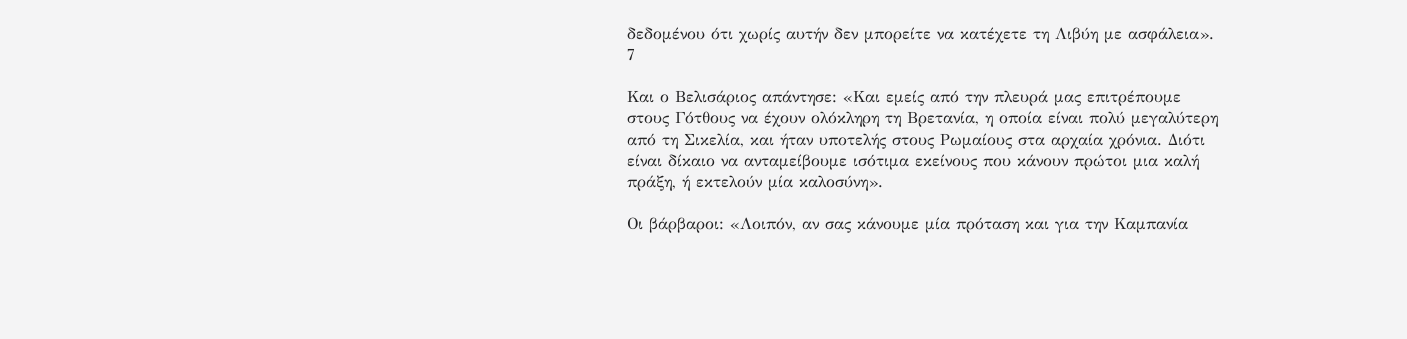δεδομένου ότι χωρίς αυτήν δεν μπορείτε να κατέχετε τη Λιβύη με ασφάλεια». 7

Και ο Βελισάριος απάντησε: «Και εμείς από την πλευρά μας επιτρέπουμε στους Γότθους να έχουν ολόκληρη τη Βρετανία, η οποία είναι πολύ μεγαλύτερη από τη Σικελία, και ήταν υποτελής στους Ρωμαίους στα αρχαία χρόνια. Διότι είναι δίκαιο να ανταμείβουμε ισότιμα εκείνους που κάνουν πρώτοι μια καλή πράξη, ή εκτελούν μία καλοσύνη».

Οι βάρβαροι: «Λοιπόν, αν σας κάνουμε μία πρόταση και για την Καμπανία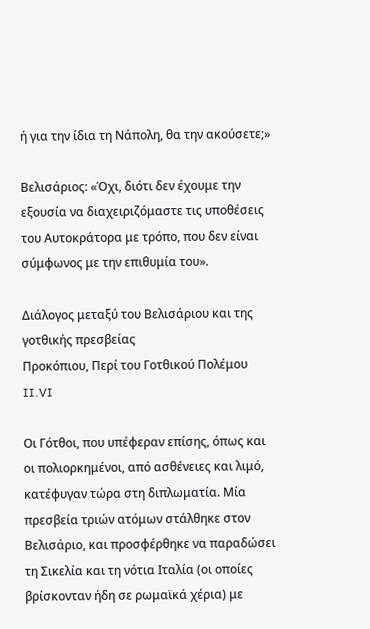ή για την ίδια τη Νάπολη, θα την ακούσετε;»

Βελισάριος: «Όχι, διότι δεν έχουμε την εξουσία να διαχειριζόμαστε τις υποθέσεις του Αυτοκράτορα με τρόπο, που δεν είναι σύμφωνος με την επιθυμία του».

Διάλογος μεταξύ του Βελισάριου και της γοτθικής πρεσβείας
Προκόπιου, Περί του Γοτθικού Πολέμου II.VI

Οι Γότθοι, που υπέφεραν επίσης, όπως και οι πολιορκημένοι, από ασθένειες και λιμό, κατέφυγαν τώρα στη διπλωματία. Μία πρεσβεία τριών ατόμων στάλθηκε στον Βελισάριο, και προσφέρθηκε να παραδώσει τη Σικελία και τη νότια Ιταλία (οι οποίες βρίσκονταν ήδη σε ρωμαϊκά χέρια) με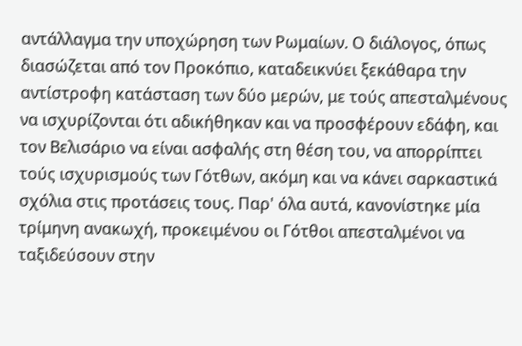αντάλλαγμα την υποχώρηση των Ρωμαίων. Ο διάλογος, όπως διασώζεται από τον Προκόπιο, καταδεικνύει ξεκάθαρα την αντίστροφη κατάσταση των δύο μερών, με τούς απεσταλμένους να ισχυρίζονται ότι αδικήθηκαν και να προσφέρουν εδάφη, και τον Βελισάριο να είναι ασφαλής στη θέση του, να απορρίπτει τούς ισχυρισμούς των Γότθων, ακόμη και να κάνει σαρκαστικά σχόλια στις προτάσεις τους. Παρ' όλα αυτά, κανονίστηκε μία τρίμηνη ανακωχή, προκειμένου οι Γότθοι απεσταλμένοι να ταξιδεύσουν στην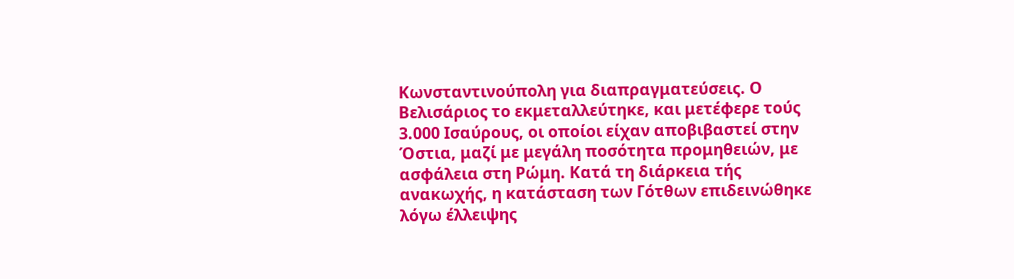Κωνσταντινούπολη για διαπραγματεύσεις. Ο Βελισάριος το εκμεταλλεύτηκε, και μετέφερε τούς 3.000 Ισαύρους, οι οποίοι είχαν αποβιβαστεί στην Όστια, μαζί με μεγάλη ποσότητα προμηθειών, με ασφάλεια στη Ρώμη. Κατά τη διάρκεια τής ανακωχής, η κατάσταση των Γότθων επιδεινώθηκε λόγω έλλειψης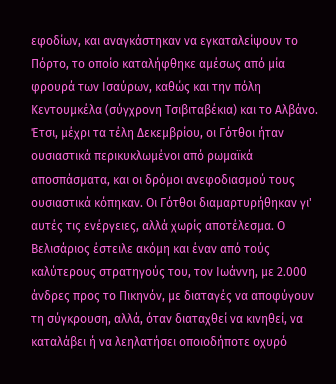εφοδίων, και αναγκάστηκαν να εγκαταλείψουν το Πόρτο, το οποίο καταλήφθηκε αμέσως από μία φρουρά των Ισαύρων, καθώς και την πόλη Κεντουμκέλα (σύγχρονη Τσιβιταβέκια) και το Αλβάνο. Έτσι, μέχρι τα τέλη Δεκεμβρίου, οι Γότθοι ήταν ουσιαστικά περικυκλωμένοι από ρωμαϊκά αποσπάσματα, και οι δρόμοι ανεφοδιασμού τους ουσιαστικά κόπηκαν. Οι Γότθοι διαμαρτυρήθηκαν γι' αυτές τις ενέργειες, αλλά χωρίς αποτέλεσμα. Ο Βελισάριος έστειλε ακόμη και έναν από τούς καλύτερους στρατηγούς του, τον Ιωάννη, με 2.000 άνδρες προς το Πικηνόν, με διαταγές να αποφύγουν τη σύγκρουση, αλλά, όταν διαταχθεί να κινηθεί, να καταλάβει ή να λεηλατήσει οποιοδήποτε οχυρό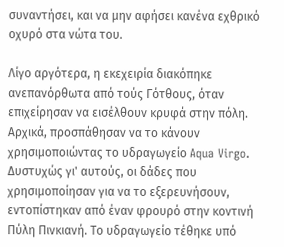συναντήσει, και να μην αφήσει κανένα εχθρικό οχυρό στα νώτα του.

Λίγο αργότερα, η εκεχειρία διακόπηκε ανεπανόρθωτα από τούς Γότθους, όταν επιχείρησαν να εισέλθουν κρυφά στην πόλη. Αρχικά, προσπάθησαν να το κάνουν χρησιμοποιώντας το υδραγωγείο Aqua Virgo. Δυστυχώς γι' αυτούς, οι δάδες που χρησιμοποίησαν για να το εξερευνήσουν, εντοπίστηκαν από έναν φρουρό στην κοντινή Πύλη Πινκιανή. Το υδραγωγείο τέθηκε υπό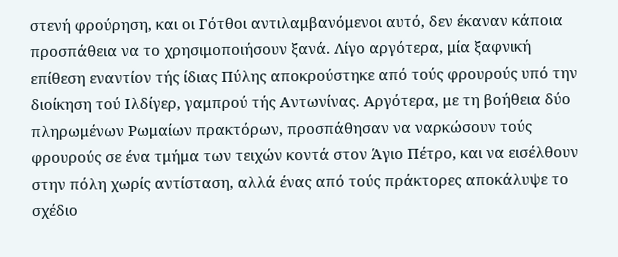στενή φρούρηση, και οι Γότθοι αντιλαμβανόμενοι αυτό, δεν έκαναν κάποια προσπάθεια να το χρησιμοποιήσουν ξανά. Λίγο αργότερα, μία ξαφνική επίθεση εναντίον τής ίδιας Πύλης αποκρούστηκε από τούς φρουρούς υπό την διοίκηση τού Iλδίγερ, γαμπρού τής Αντωνίνας. Αργότερα, με τη βοήθεια δύο πληρωμένων Ρωμαίων πρακτόρων, προσπάθησαν να ναρκώσουν τούς φρουρούς σε ένα τμήμα των τειχών κοντά στον Άγιο Πέτρο, και να εισέλθουν στην πόλη χωρίς αντίσταση, αλλά ένας από τούς πράκτορες αποκάλυψε το σχέδιο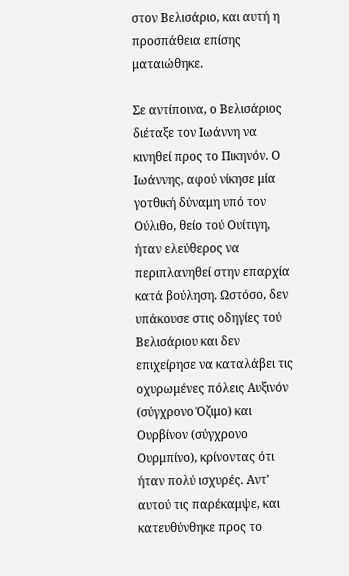στον Βελισάριο, και αυτή η προσπάθεια επίσης ματαιώθηκε.

Σε αντίποινα, ο Βελισάριος διέταξε τον Ιωάννη να κινηθεί προς το Πικηνόν. Ο Ιωάννης, αφού νίκησε μία γοτθική δύναμη υπό τον Ούλιθο, θείο τού Ουίτιγη, ήταν ελεύθερος να περιπλανηθεί στην επαρχία κατά βούληση. Ωστόσο, δεν υπάκουσε στις οδηγίες τού Βελισάριου και δεν επιχείρησε να καταλάβει τις οχυρωμένες πόλεις Αυξινόν (σύγχρονο Όζιμο) και Ουρβίνον (σύγχρονο Ουρμπίνο), κρίνοντας ότι ήταν πολύ ισχυρές. Αντ' αυτού τις παρέκαμψε, και κατευθύνθηκε προς το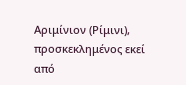Αριμίνιον (Ρίμινι), προσκεκλημένος εκεί από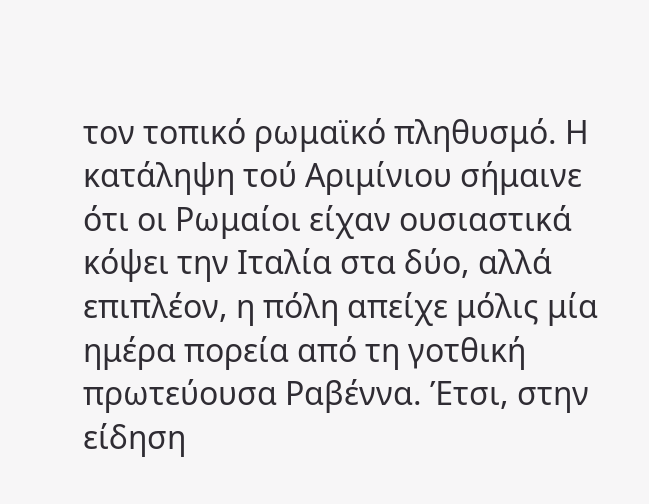τον τοπικό ρωμαϊκό πληθυσμό. Η κατάληψη τού Αριμίνιου σήμαινε ότι οι Ρωμαίοι είχαν ουσιαστικά κόψει την Ιταλία στα δύο, αλλά επιπλέον, η πόλη απείχε μόλις μία ημέρα πορεία από τη γοτθική πρωτεύουσα Ραβέννα. Έτσι, στην είδηση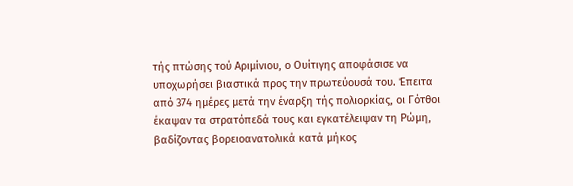τής πτώσης τού Αριμίνιου, ο Ουίτιγης αποφάσισε να υποχωρήσει βιαστικά προς την πρωτεύουσά του. Έπειτα από 374 ημέρες μετά την έναρξη τής πολιορκίας, οι Γότθοι έκαψαν τα στρατόπεδά τους και εγκατέλειψαν τη Ρώμη, βαδίζοντας βορειοανατολικά κατά μήκος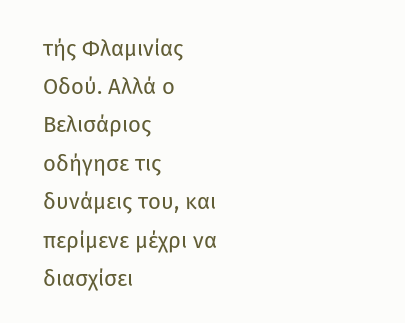τής Φλαμινίας Οδού. Αλλά ο Βελισάριος οδήγησε τις δυνάμεις του, και περίμενε μέχρι να διασχίσει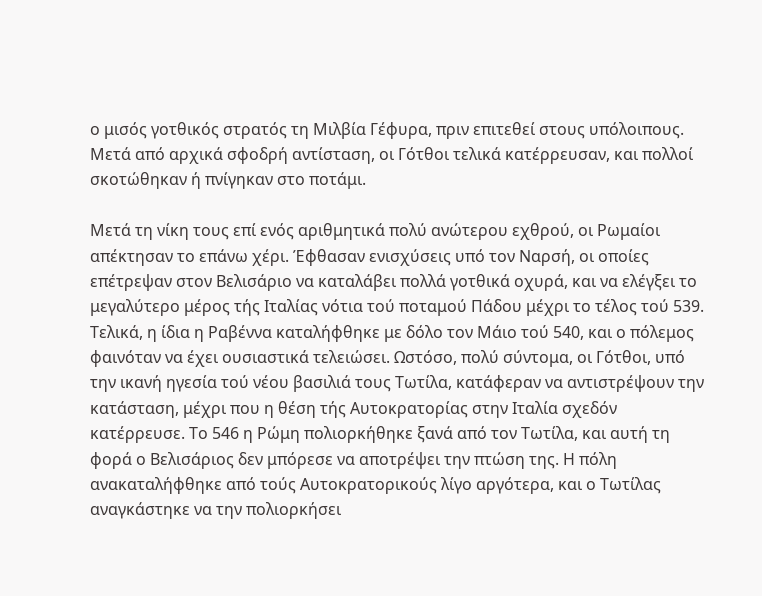ο μισός γοτθικός στρατός τη Μιλβία Γέφυρα, πριν επιτεθεί στους υπόλοιπους. Μετά από αρχικά σφοδρή αντίσταση, οι Γότθοι τελικά κατέρρευσαν, και πολλοί σκοτώθηκαν ή πνίγηκαν στο ποτάμι.

Μετά τη νίκη τους επί ενός αριθμητικά πολύ ανώτερου εχθρού, οι Ρωμαίοι απέκτησαν το επάνω χέρι. Έφθασαν ενισχύσεις υπό τον Ναρσή, οι οποίες επέτρεψαν στον Βελισάριο να καταλάβει πολλά γοτθικά οχυρά, και να ελέγξει το μεγαλύτερο μέρος τής Ιταλίας νότια τού ποταμού Πάδου μέχρι το τέλος τού 539. Τελικά, η ίδια η Ραβέννα καταλήφθηκε με δόλο τον Μάιο τού 540, και ο πόλεμος φαινόταν να έχει ουσιαστικά τελειώσει. Ωστόσο, πολύ σύντομα, οι Γότθοι, υπό την ικανή ηγεσία τού νέου βασιλιά τους Τωτίλα, κατάφεραν να αντιστρέψουν την κατάσταση, μέχρι που η θέση τής Αυτοκρατορίας στην Ιταλία σχεδόν κατέρρευσε. Το 546 η Ρώμη πολιορκήθηκε ξανά από τον Τωτίλα, και αυτή τη φορά ο Βελισάριος δεν μπόρεσε να αποτρέψει την πτώση της. Η πόλη ανακαταλήφθηκε από τούς Αυτοκρατορικούς λίγο αργότερα, και ο Τωτίλας αναγκάστηκε να την πολιορκήσει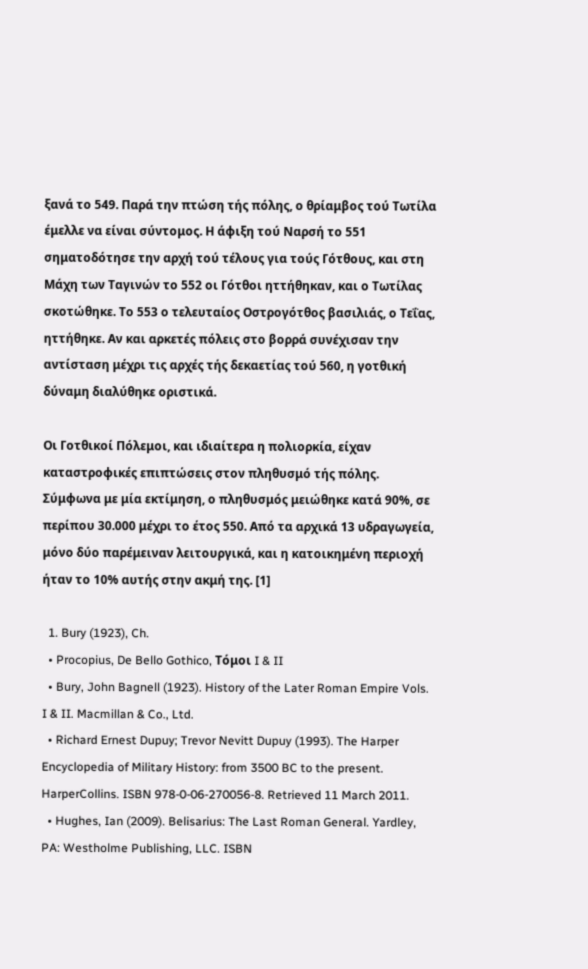ξανά το 549. Παρά την πτώση τής πόλης, ο θρίαμβος τού Τωτίλα έμελλε να είναι σύντομος. Η άφιξη τού Ναρσή το 551 σηματοδότησε την αρχή τού τέλους για τούς Γότθους, και στη Μάχη των Ταγινών το 552 οι Γότθοι ηττήθηκαν, και ο Τωτίλας σκοτώθηκε. Το 553 ο τελευταίος Οστρογότθος βασιλιάς, ο Τεΐας, ηττήθηκε. Αν και αρκετές πόλεις στο βορρά συνέχισαν την αντίσταση μέχρι τις αρχές τής δεκαετίας τού 560, η γοτθική δύναμη διαλύθηκε οριστικά.

Οι Γοτθικοί Πόλεμοι, και ιδιαίτερα η πολιορκία, είχαν καταστροφικές επιπτώσεις στον πληθυσμό τής πόλης. Σύμφωνα με μία εκτίμηση, ο πληθυσμός μειώθηκε κατά 90%, σε περίπου 30.000 μέχρι το έτος 550. Από τα αρχικά 13 υδραγωγεία, μόνο δύο παρέμειναν λειτουργικά, και η κατοικημένη περιοχή ήταν το 10% αυτής στην ακμή της. [1]

  1. Bury (1923), Ch.
  • Procopius, De Bello Gothico, Τόμοι I & II
  • Bury, John Bagnell (1923). History of the Later Roman Empire Vols. I & II. Macmillan & Co., Ltd.
  • Richard Ernest Dupuy; Trevor Nevitt Dupuy (1993). The Harper Encyclopedia of Military History: from 3500 BC to the present. HarperCollins. ISBN 978-0-06-270056-8. Retrieved 11 March 2011.
  • Hughes, Ian (2009). Belisarius: The Last Roman General. Yardley, PA: Westholme Publishing, LLC. ISBN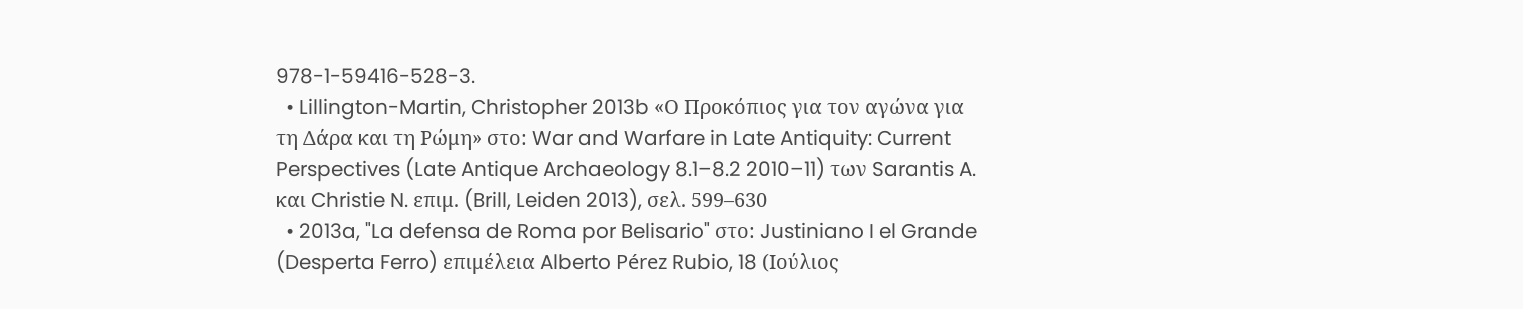978-1-59416-528-3.
  • Lillington-Martin, Christopher 2013b «Ο Προκόπιος για τον αγώνα για τη Δάρα και τη Ρώμη» στο: War and Warfare in Late Antiquity: Current Perspectives (Late Antique Archaeology 8.1–8.2 2010–11) των Sarantis A. και Christie N. επιμ. (Brill, Leiden 2013), σελ. 599–630
  • 2013a, "La defensa de Roma por Belisario" στο: Justiniano I el Grande (Desperta Ferro) επιμέλεια Alberto Pérez Rubio, 18 (Ιούλιος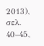2013), σελ. 40–45,